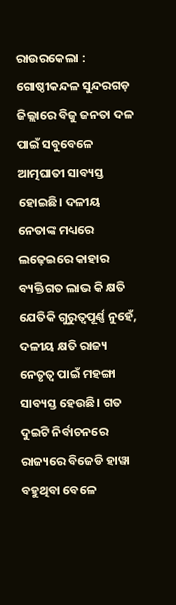ରାଉରକେଲା : ଗୋଷ୍ଠୀକନ୍ଦଳ ସୁନ୍ଦରଗଡ଼ ଜିଲ୍ଲାରେ ବିଜୁ ଜନତା ଦଳ ପାଇଁ ସବୁବେଳେ ଆତ୍ମଘାତୀ ସାବ୍ୟସ୍ତ ହୋଇଛି। ଦଳୀୟ ନେତାଙ୍କ ମଧ୍ୟରେ ଲଢ଼େଇରେ କାହାର ବ୍ୟକ୍ତିଗତ ଲାଭ କି କ୍ଷତି ଯେତିକି ଗୁରୁତ୍ବପୂର୍ଣ୍ଣ ନୁହେଁ, ଦଳୀୟ କ୍ଷତି ରାଜ୍ୟ ନେତୃତ୍ବ ପାଇଁ ମହଙ୍ଗା ସାବ୍ୟସ୍ତ ହେଉଛି। ଗତ ଦୁଇଟି ନିର୍ବାଚନରେ ରାଜ୍ୟରେ ବିଜେଡି ହାୱା ବହୁଥିବା ବେଳେ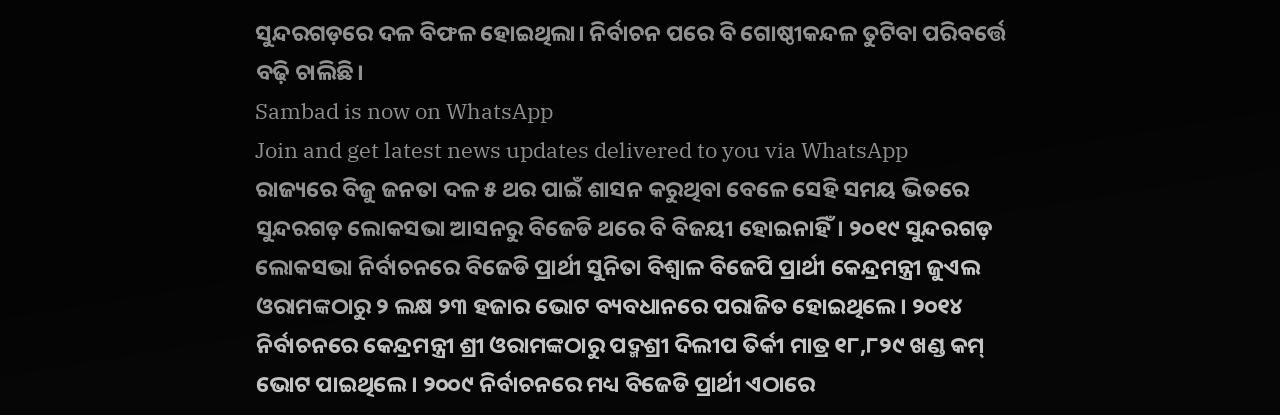ସୁନ୍ଦରଗଡ଼ରେ ଦଳ ବିଫଳ ହୋଇଥିଲା। ନିର୍ବାଚନ ପରେ ବି ଗୋଷ୍ଠୀକନ୍ଦଳ ତୁଟିବା ପରିବର୍ତ୍ତେ ବଢ଼ି ଚାଲିଛି।
Sambad is now on WhatsApp
Join and get latest news updates delivered to you via WhatsApp
ରାଜ୍ୟରେ ବିଜୁ ଜନତା ଦଳ ୫ ଥର ପାଇଁ ଶାସନ କରୁଥିବା ବେଳେ ସେହି ସମୟ ଭିତରେ ସୁନ୍ଦରଗଡ଼ ଲୋକସଭା ଆସନରୁ ବିଜେଡି ଥରେ ବି ବିଜୟୀ ହୋଇନାହିଁ। ୨୦୧୯ ସୁନ୍ଦରଗଡ଼ ଲୋକସଭା ନିର୍ବାଚନରେ ବିଜେଡି ପ୍ରାର୍ଥୀ ସୁନିତା ବିଶ୍ବାଳ ବିଜେପି ପ୍ରାର୍ଥୀ କେନ୍ଦ୍ରମନ୍ତ୍ରୀ ଜୁଏଲ ଓରାମଙ୍କଠାରୁ ୨ ଲକ୍ଷ ୨୩ ହଜାର ଭୋଟ ବ୍ୟବଧାନରେ ପରାଜିତ ହୋଇଥିଲେ। ୨୦୧୪ ନିର୍ବାଚନରେ କେନ୍ଦ୍ରମନ୍ତ୍ରୀ ଶ୍ରୀ ଓରାମଙ୍କଠାରୁ ପଦ୍ମଶ୍ରୀ ଦିଲୀପ ତିର୍କୀ ମାତ୍ର ୧୮,୮୨୯ ଖଣ୍ଡ କମ୍ ଭୋଟ ପାଇଥିଲେ। ୨୦୦୯ ନିର୍ବାଚନରେ ମଧ୍ୟ ବିଜେଡି ପ୍ରାର୍ଥୀ ଏଠାରେ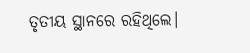ତୃତୀୟ ସ୍ଥାନରେ ରହିଥିଲେ।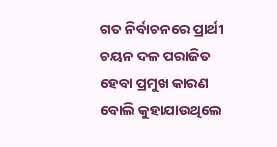ଗତ ନିର୍ବାଚନରେ ପ୍ରାର୍ଥୀ ଚୟନ ଦଳ ପରାଜିତ ହେବା ପ୍ରମୁଖ କାରଣ ବୋଲି କୁହାଯାଉଥିଲେ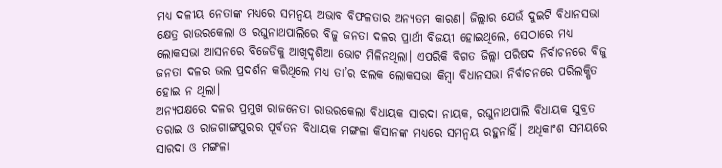ମଧ୍ୟ ଦଳୀୟ ନେତାଙ୍କ ମଧ୍ୟରେ ସମନ୍ବୟ ଅଭାବ ବିଫଳତାର ଅନ୍ୟତମ କାରଣ। ଜିଲ୍ଲାର ଯେଉଁ ଦୁଇଟି ବିଧାନସଭା କ୍ଷେତ୍ର ରାଉରକେଲା ଓ ରଘୁନାଥପାଲିରେ ବିଜୁ ଜନତା ଦଳର ପ୍ରାର୍ଥୀ ବିଜୟୀ ହୋଇଥିଲେ, ସେଠାରେ ମଧ୍ୟ ଲୋକସଭା ଆସନରେ ବିଜେଡିକୁ ଆଖିଦୃଶିଆ ଭୋଟ ମିଳିନଥିଲା। ଏପରିକି ବିଗତ ଜିଲ୍ଲା ପରିଷଦ ନିର୍ବାଚନରେ ବିଜୁ ଜନତା ଦଳର ଭଲ ପ୍ରଦର୍ଶନ କରିଥିଲେ ମଧ୍ୟ ତା’ର ଝଲକ ଲୋକସଭା କିମ୍ବା ବିଧାନସଭା ନିର୍ବାଚନରେ ପରିଲକ୍ଷିତ ହୋଇ ନ ଥିଲା।
ଅନ୍ୟପକ୍ଷରେ ଦଳର ପ୍ରମୁଖ ରାଜନେତା ରାଉରକେଲା ବିଧାୟକ ସାରଦା ନାୟକ, ରଘୁନାଥପାଲି ବିଧାୟକ ସୁବ୍ରତ ତରାଇ ଓ ରାଜଗାଙ୍ଗପୁରର ପୂର୍ବତନ ବିଧାୟକ ମଙ୍ଗଳା କିସାନଙ୍କ ମଧ୍ୟରେ ସମନ୍ବୟ ରହୁନାହିଁ। ଅଧିକାଂଶ ସମୟରେ ସାରଦା ଓ ମଙ୍ଗଳା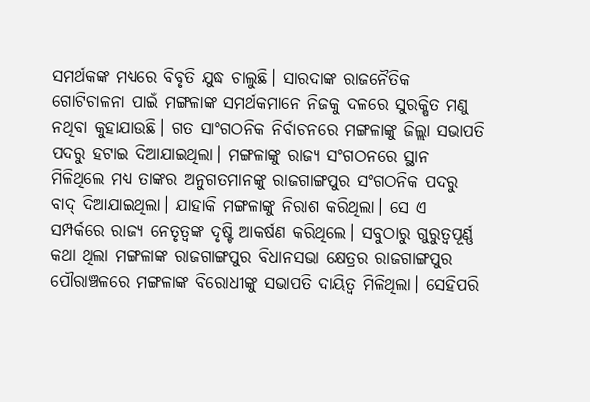ସମର୍ଥକଙ୍କ ମଧ୍ୟରେ ବିବୃତି ଯୁଦ୍ଧ ଚାଲୁଛି। ସାରଦାଙ୍କ ରାଜନୈତିକ ଗୋଟିଚାଳନା ପାଇଁ ମଙ୍ଗଳାଙ୍କ ସମର୍ଥକମାନେ ନିଜକୁ ଦଳରେ ସୁରକ୍ଷିତ ମଣୁ ନଥିବା କୁହାଯାଉଛି। ଗତ ସାଂଗଠନିକ ନିର୍ବାଚନରେ ମଙ୍ଗଳାଙ୍କୁ ଜିଲ୍ଲା ସଭାପତି ପଦରୁ ହଟାଇ ଦିଆଯାଇଥିଲା। ମଙ୍ଗଳାଙ୍କୁ ରାଜ୍ୟ ସଂଗଠନରେ ସ୍ଥାନ ମିଳିଥିଲେ ମଧ୍ୟ ତାଙ୍କର ଅନୁଗତମାନଙ୍କୁ ରାଜଗାଙ୍ଗପୁର ସଂଗଠନିକ ପଦରୁ ବାଦ୍ ଦିଆଯାଇଥିଲା। ଯାହାକି ମଙ୍ଗଳାଙ୍କୁ ନିରାଶ କରିଥିଲା। ସେ ଏ ସମ୍ପର୍କରେ ରାଜ୍ୟ ନେତୃତ୍ବଙ୍କ ଦୃଷ୍ଟି ଆକର୍ଷଣ କରିଥିଲେ। ସବୁଠାରୁ ଗୁରୁତ୍ବପୂର୍ଣ୍ଣ କଥା ଥିଲା ମଙ୍ଗଳାଙ୍କ ରାଜଗାଙ୍ଗପୁର ବିଧାନସଭା କ୍ଷେତ୍ରର ରାଜଗାଙ୍ଗପୁର ପୌରାଞ୍ଚଳରେ ମଙ୍ଗଳାଙ୍କ ବିରୋଧୀଙ୍କୁ ସଭାପତି ଦାୟିତ୍ବ ମିଳିଥିଲା। ସେହିପରି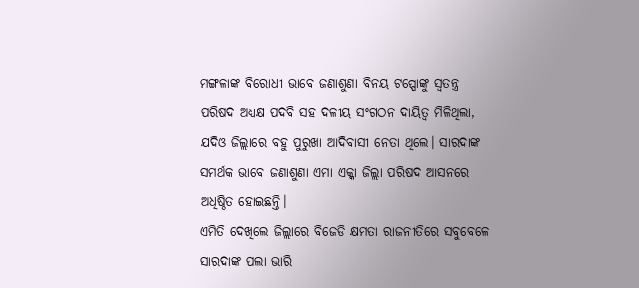ମଙ୍ଗଳାଙ୍କ ବିରୋଧୀ ଭାବେ ଜଣାଶୁଣା ବିନୟ ଟପ୍ପୋଙ୍କୁ ସ୍ବତନ୍ତ୍ର ପରିଷଦ ଅଧ୍ୟକ୍ଷ ପଦବି ସହ ଦଳୀୟ ସଂଗଠନ ଦାୟିତ୍ବ ମିଳିଥିଲା, ଯଦିଓ ଜିଲ୍ଲାରେ ବହୁ ପୁରୁଖା ଆଦିବାସୀ ନେତା ଥିଲେ। ସାରଦାଙ୍କ ସମର୍ଥକ ଭାବେ ଜଣାଶୁଣା ଏମା ଏକ୍କା ଜିଲ୍ଲା ପରିଷଦ ଆସନରେ ଅଧିଷ୍ଠିତ ହୋଇଛନ୍ତି।
ଏମିତି ଦେଖିଲେ ଜିଲ୍ଲାରେ ବିଜେଡି କ୍ଷମତା ରାଜନୀତିରେ ସବୁବେଳେ ସାରଦାଙ୍କ ପଲା ଭାରି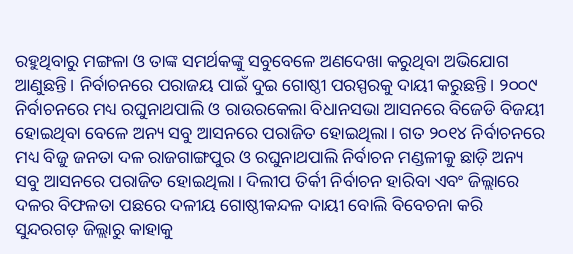ରହୁଥିବାରୁ ମଙ୍ଗଳା ଓ ତାଙ୍କ ସମର୍ଥକଙ୍କୁ ସବୁବେଳେ ଅଣଦେଖା କରୁଥିବା ଅଭିଯୋଗ ଆଣୁଛନ୍ତି। ନିର୍ବାଚନରେ ପରାଜୟ ପାଇଁ ଦୁଇ ଗୋଷ୍ଠୀ ପରସ୍ପରକୁ ଦାୟୀ କରୁଛନ୍ତି। ୨୦୦୯ ନିର୍ବାଚନରେ ମଧ୍ୟ ରଘୁନାଥପାଲି ଓ ରାଉରକେଲା ବିଧାନସଭା ଆସନରେ ବିଜେଡି ବିଜୟୀ ହୋଇଥିବା ବେଳେ ଅନ୍ୟ ସବୁ ଆସନରେ ପରାଜିତ ହୋଇଥିଲା। ଗତ ୨୦୧୪ ନିର୍ବାଚନରେ ମଧ୍ୟ ବିଜୁ ଜନତା ଦଳ ରାଜଗାଙ୍ଗପୁର ଓ ରଘୁନାଥପାଲି ନିର୍ବାଚନ ମଣ୍ଡଳୀକୁ ଛାଡ଼ି ଅନ୍ୟ ସବୁ ଆସନରେ ପରାଜିତ ହୋଇଥିଲା। ଦିଲୀପ ତିର୍କୀ ନିର୍ବାଚନ ହାରିବା ଏବଂ ଜିଲ୍ଲାରେ ଦଳର ବିଫଳତା ପଛରେ ଦଳୀୟ ଗୋଷ୍ଠୀକନ୍ଦଳ ଦାୟୀ ବୋଲି ବିବେଚନା କରି ସୁନ୍ଦରଗଡ଼ ଜିଲ୍ଲାରୁ କାହାକୁ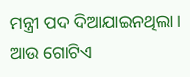ମନ୍ତ୍ରୀ ପଦ ଦିଆଯାଇନଥିଲା।
ଆଉ ଗୋଟିଏ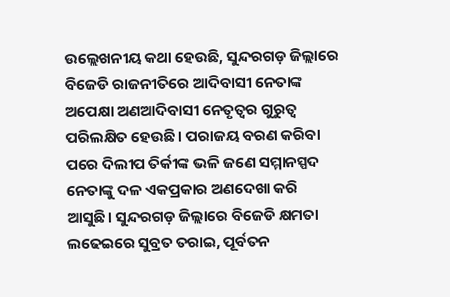ଉଲ୍ଲେଖନୀୟ କଥା ହେଉଛି, ସୁନ୍ଦରଗଡ଼ ଜିଲ୍ଲାରେ ବିଜେଡି ରାଜନୀତିରେ ଆଦିବାସୀ ନେତାଙ୍କ ଅପେକ୍ଷା ଅଣଆଦିବାସୀ ନେତୃତ୍ବର ଗୁରୁତ୍ବ ପରିଲକ୍ଷିତ ହେଉଛି। ପରାଜୟ ବରଣ କରିବା ପରେ ଦିଲୀପ ତିର୍କୀଙ୍କ ଭଳି ଜଣେ ସମ୍ମାନସ୍ପଦ ନେତାଙ୍କୁ ଦଳ ଏକପ୍ରକାର ଅଣଦେଖା କରି ଆସୁଛି। ସୁନ୍ଦରଗଡ଼ ଜିଲ୍ଲାରେ ବିଜେଡି କ୍ଷମତା ଲଢେଇରେ ସୁବ୍ରତ ତରାଇ, ପୂର୍ବତନ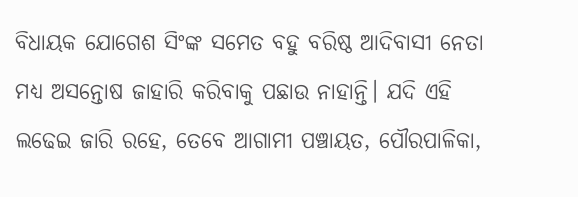ବିଧାୟକ ଯୋଗେଶ ସିଂଙ୍କ ସମେତ ବହୁ ବରିଷ୍ଠ ଆଦିବାସୀ ନେତା ମଧ୍ୟ ଅସନ୍ତୋଷ ଜାହାରି କରିବାକୁ ପଛାଉ ନାହାନ୍ତି। ଯଦି ଏହି ଲଢେଇ ଜାରି ରହେ, ତେବେ ଆଗାମୀ ପଞ୍ଚାୟତ, ପୌରପାଳିକା,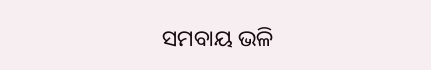ସମବାୟ ଭଳି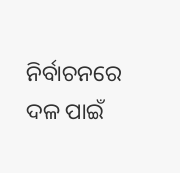ନିର୍ବାଚନରେ ଦଳ ପାଇଁ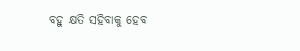ବହୁ କ୍ଷତି ସହିବାକୁ ହେବ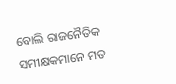ବୋଲି ରାଜନୈତିକ ସମୀକ୍ଷକମାନେ ମତ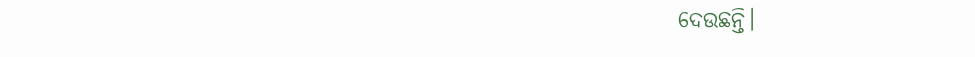ଦେଉଛନ୍ତି।